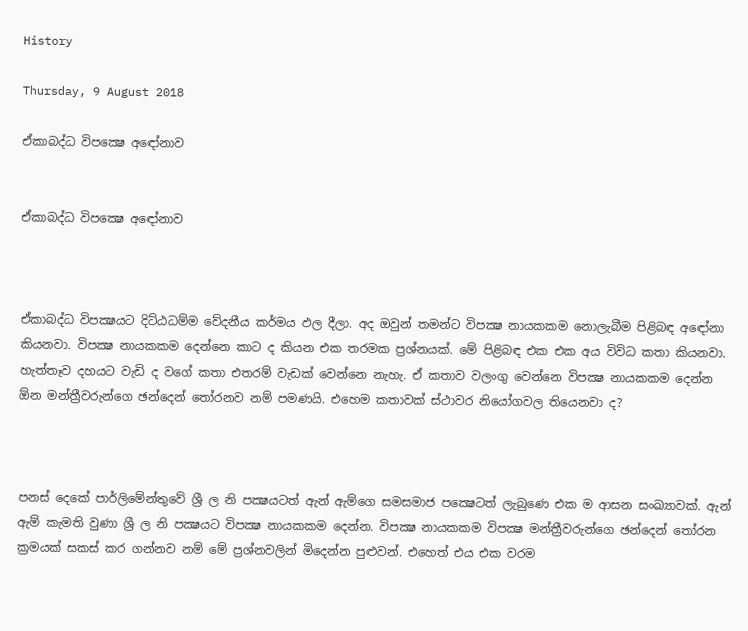History

Thursday, 9 August 2018

ඒකාබද්ධ විපක්‍ෂෙ අඳෝනාව


ඒකාබද්ධ විපක්‍ෂෙ අඳෝනාව



ඒකාබද්ධ විපක්‍ෂයට දිට්ඨධම්ම වේදනීය කර්මය ඵල දීලා. අද ඔවුන් තමන්ට විපක්‍ෂ නායකකම නොලැබීම පිළිබඳ අඳෝනා කියනවා. විපක්‍ෂ නායකකම දෙන්නෙ කාට ද කියන එක තරමක ප්‍රශ්නයක්. මේ පිළිබඳ එක එක අය විවිධ කතා කියනවා. හැත්තෑව දහයට වැඩි ද වගේ කතා එතරම් වැඩක් වෙන්නෙ නැහැ. ඒ කතාව වලංගු වෙන්නෙ විපක්‍ෂ නායකකම දෙන්න ඕන මන්ත්‍රීවරුන්ගෙ ඡන්දෙන් තෝරනව නම් පමණයි. එහෙම කතාවක් ස්ථාවර නියෝගවල තියෙනවා ද?



පනස් දෙකේ පාර්ලිමේන්තුවේ ශ්‍රී ල නි පක්‍ෂයටත් ඇන් ඇම්ගෙ සමසමාජ පක්‍ෂෙටත් ලැබුණෙ එක ම ආසන සංඛ්‍යාවක්. ඇන් ඇම් කැමති වුණා ශ්‍රී ල නි පක්‍ෂයට විපක්‍ෂ නායකකම දෙන්න. විපක්‍ෂ නායකකම විපක්‍ෂ මන්ත්‍රීවරුන්ගෙ ඡන්දෙන් තෝරන ක්‍රමයක් සකස් කර ගන්නව නම් මේ ප්‍රශ්නවලින් මිදෙන්න පුළුවන්. එහෙත් එය එක වරම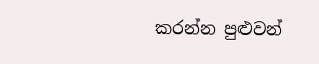කරන්න පුළුවන්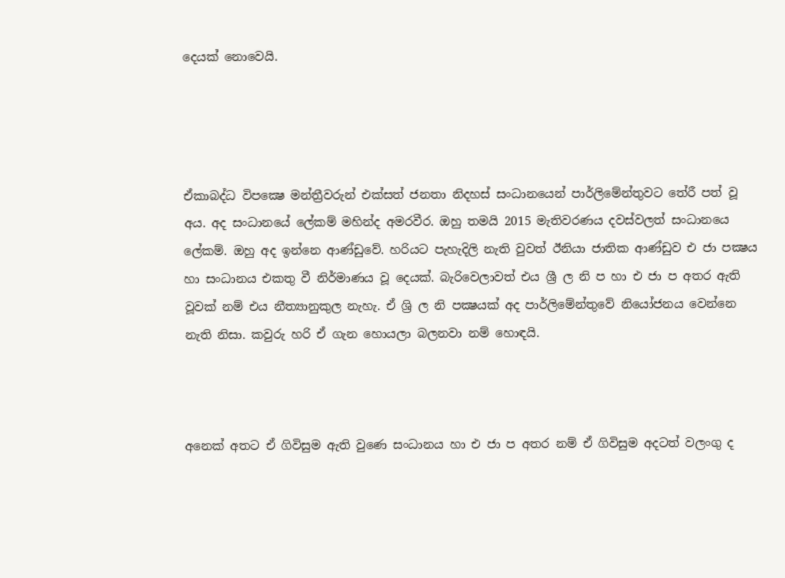දෙයක් නොවෙයි.




ඒකාබද්ධ විපක්‍ෂෙ මන්ත්‍රීවරුන් එක්සත් ජනතා නිදහස් සංධානයෙන් පාර්ලිමේන්තුවට තේරී පත් වූ අය. අද සංධානයේ ලේකම් මහින්ද අමරවීර. ඔහු තමයි 2015 මැතිවරණය දවස්වලත් සංධානයෙ ලේකම්. ඔහු අද ඉන්නෙ ආණ්ඩුවේ. හරියට පැහැදිලි නැති වුවත් ඊනියා ජාතික ආණ්ඩුව එ ජා පක්‍ෂය හා සංධානය එකතු වී නිර්මාණය වූ දෙයක්. බැරිවෙලාවත් එය ශ්‍රී ල නි ප හා එ ජා ප අතර ඇති වූවක් නම් එය නීත්‍යානුකුල නැහැ. ඒ ශ්‍රි ල නි පක්‍ෂයක් අද පාර්ලිමේන්තුවේ නියෝජනය වෙන්නෙ නැති නිසා. කවුරු හරි ඒ ගැන හොයලා බලනවා නම් හොඳයි.



අනෙක් අතට ඒ ගිවිසුම ඇති වුණෙ සංධානය හා එ ජා ප අතර නම් ඒ ගිවිසුම අදටත් වලංගු ද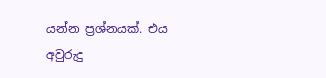යන්න ප්‍රශ්නයක්. එය අවුරුදු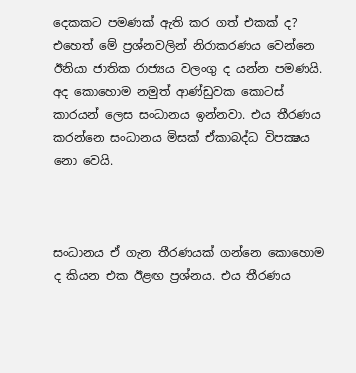දෙකකට පමණක් ඇති කර ගත් එකක් ද? එහෙත් මේ ප්‍රශ්නවලින් නිරාකරණය වෙන්නෙ ඊනියා ජාතික රාජ්‍යය වලංගු ද යන්න පමණයි. අද කොහොම නමුත් ආණ්ඩුවක කොටස් කාරයන් ලෙස සංධානය ඉන්නවා. එය තීරණය කරන්නෙ සංධානය මිසක් ඒකාබද්ධ විපක්‍ෂය නො වෙයි.



සංධානය ඒ ගැන තීරණයක් ගන්නෙ කොහොම ද කියන එක ඊළඟ ප්‍රශ්නය. එය තීරණය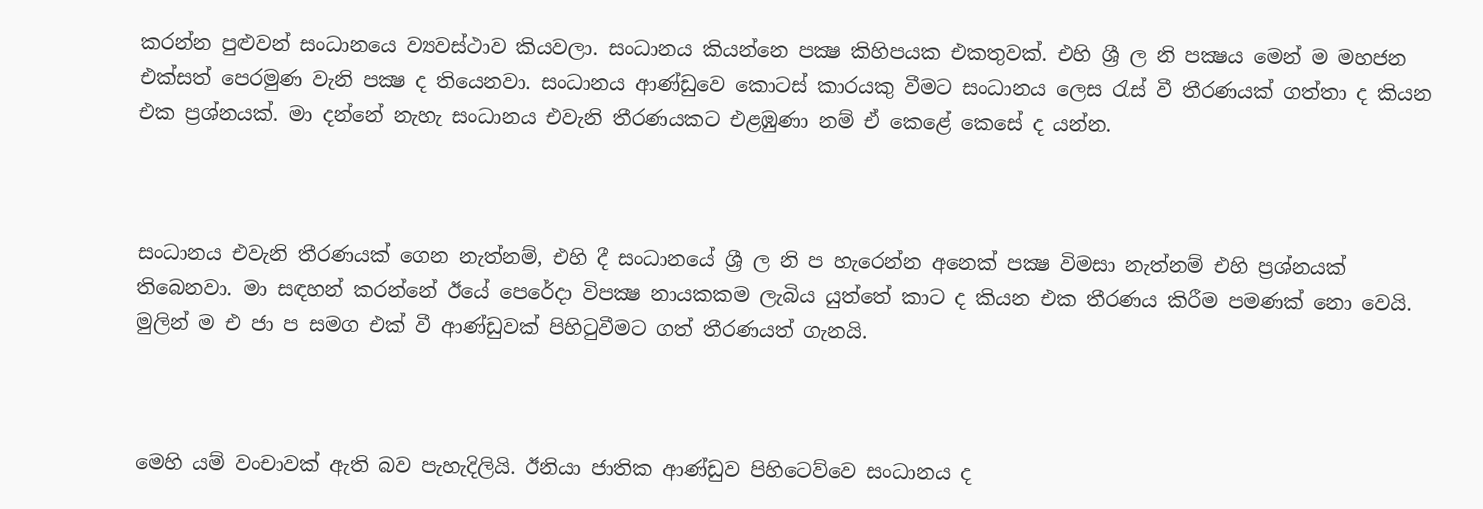කරන්න පුළුවන් සංධානයෙ ව්‍යවස්ථාව කියවලා. සංධානය කියන්නෙ පක්‍ෂ කිහිපයක එකතුවක්. එහි ශ්‍රී ල නි පක්‍ෂය මෙන් ම මහජන  එක්සත් පෙරමුණ වැනි පක්‍ෂ ද තියෙනවා. සංධානය ආණ්ඩුවෙ කොටස් කාරයකු වීමට සංධානය ලෙස රැස් වී තීරණයක් ගත්තා ද කියන එක ප්‍රශ්නයක්. මා දන්නේ නැහැ සංධානය එවැනි තීරණයකට එළඹුණා නම් ඒ කෙළේ කෙසේ ද යන්න.



සංධානය එවැනි තීරණයක් ගෙන නැත්නම්, එහි දී සංධානයේ ශ්‍රී ල නි ප හැරෙන්න අනෙක් පක්‍ෂ විමසා නැත්නම් එහි ප්‍රශ්නයක් තිබෙනවා. මා සඳහන් කරන්නේ ඊයේ පෙරේදා විපක්‍ෂ නායකකම ලැබිය යුත්තේ කාට ද කියන එක තීරණය කිරීම පමණක් නො වෙයි. මුලින් ම එ ජා ප සමග එක් වී ආණ්ඩුවක් පිහිටුවීමට ගත් තීරණයත් ගැනයි.



මෙහි යම් වංචාවක් ඇති බව පැහැදිලියි. ඊනියා ජාතික ආණ්ඩුව පිහිටෙව්වෙ සංධානය ද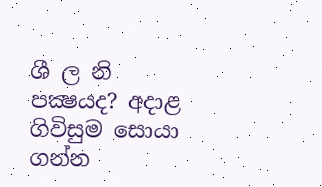ශී ල නි පක්‍ෂයද? අදාළ ගිවිසුම සොයා ගන්න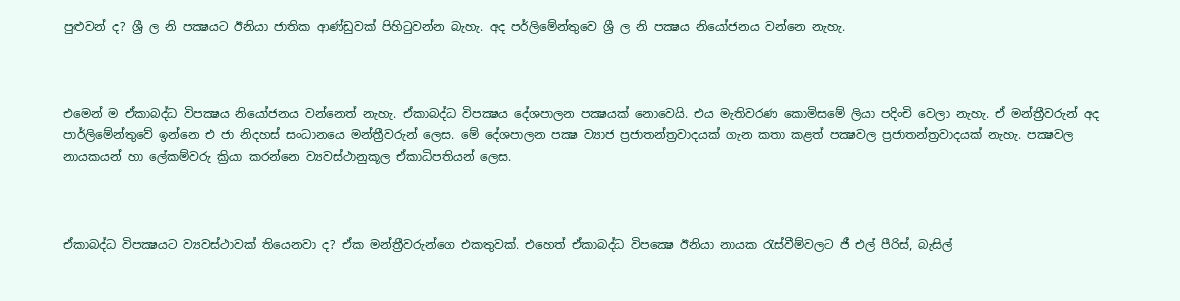පුළුවන් ද? ශ්‍රී ල නි පක්‍ෂයට ඊනියා ජාතික ආණ්ඩුවක් පිහිටුවන්න බැහැ. අද පර්ලිමේන්තුවෙ ශ්‍රී ල නි පක්‍ෂය නියෝජනය වන්නෙ නැහැ.



එමෙන් ම ඒකාබද්ධ විපක්‍ෂය නියෝජනය වන්නෙත් නැහැ. ඒකාබද්ධ විපක්‍ෂය දේශපාලන පක්‍ෂයක් නොවෙයි. එය මැතිවරණ කොමිසමේ ලියා පදිංචි වෙලා නැහැ. ඒ මන්ත්‍රීවරුන් අද පාර්ලිමේන්තුවේ ඉන්නෙ එ ජා නිදහස් සංධානයෙ මන්ත්‍රීවරුන් ලෙස. මේ දේශපාලන පක්‍ෂ ව්‍යාජ ප්‍රජාතන්ත්‍රවාදයක් ගැන කතා කළත් පක්‍ෂවල ප්‍රජාතන්ත්‍රවාදයක් නැහැ. පක්‍ෂවල නායකයන් හා ලේකම්වරු ක්‍රියා කරන්නෙ ව්‍යවස්ථානුකූල ඒකාධිපතියන් ලෙස.



ඒකාබද්ධ විපක්‍ෂයට ව්‍යවස්ථාවක් තියෙනවා ද? ඒක මන්ත්‍රීවරුන්ගෙ එකතුවක්. එහෙත් ඒකාබද්ධ විපක්‍ෂෙ ඊනියා නායක රැස්වීම්වලට ජී එල් පීරිස්, බැසිල්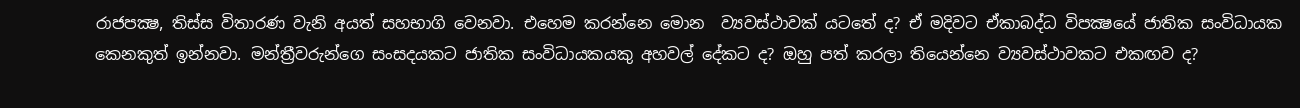රාජපක්‍ෂ, තිස්ස විතාරණ වැනි අයත් සහභාගි වෙනවා. එහෙම කරන්නෙ මොන  ව්‍යවස්ථාවක් යටතේ ද? ඒ මදිවට ඒකාබද්ධ විපක්‍ෂයේ ජාතික සංවිධායක කෙනකුත් ඉන්නවා. මන්ත්‍රීවරුන්ගෙ සංසදයකට ජාතික සංවිධායකයකු අහවල් දේකට ද? ඔහු පත් කරලා තියෙන්නෙ ව්‍යවස්ථාවකට එකඟව ද?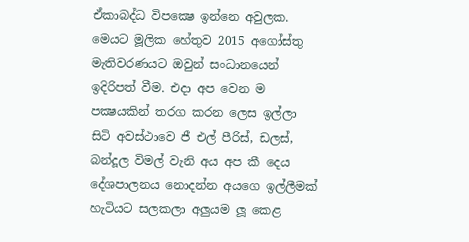ඒකාබද්ධ විපක්‍ෂෙ ඉන්නෙ අවුලක. මෙයට මූලික හේතුව 2015 අගෝස්තු මැතිවරණයට ඔවුන් සංධානයෙන් ඉදිරිපත් වීම. එදා අප වෙන ම පක්‍ෂයකින් තරග කරන ලෙස ඉල්ලා සිටි අවස්ථාවෙ ජී එල් පීරිස්, ඩලස්, බන්දූල විමල් වැනි අය අප කී දෙය දේශපාලනය නොදන්න අයගෙ ඉල්ලීමක් හැටියට සලකලා අලුයම ලූ කෙළ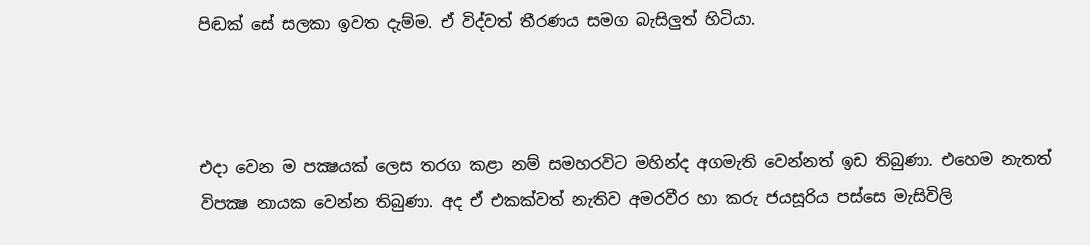පිඬක් සේ සලකා ඉවත දැම්ම. ඒ විද්වත් තීරණය සමග බැසිලුත් හිටියා.



එදා වෙන ම පක්‍ෂයක් ලෙස තරග කළා නම් සමහරවිට මහින්ද අගමැති වෙන්නත් ඉඩ තිබුණා. එහෙම නැතත් විපක්‍ෂ නායක වෙන්න තිබුණා. අද ඒ එකක්වත් නැතිව අමරවීර හා කරු ජයසූරිය පස්සෙ මැසිවිලි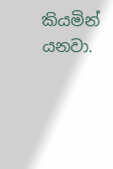කියමින් යනවා.